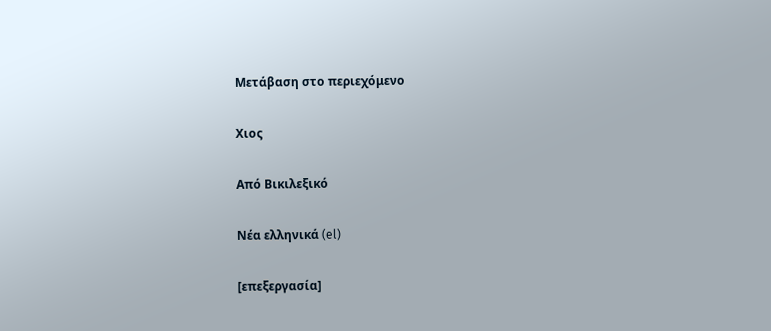Μετάβαση στο περιεχόμενο

Χιος

Από Βικιλεξικό

Νέα ελληνικά (el)

[επεξεργασία]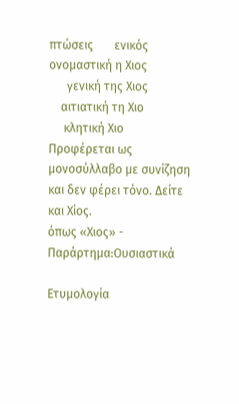πτώσεις       ενικός
ονομαστική η Χιος
      γενική της Χιος
    αιτιατική τη Χιο
     κλητική Χιο
Προφέρεται ως μονοσύλλαβο με συνίζηση
και δεν φέρει τόνο. Δείτε και Χίος.
όπως «Χιος» - Παράρτημα:Ουσιαστικά

Ετυμολογία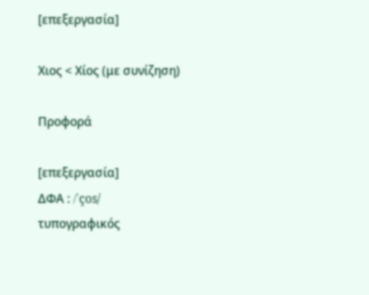[επεξεργασία]

Χιος < Χίος (με συνίζηση)

Προφορά

[επεξεργασία]
ΔΦΑ : /ˈços/
τυπογραφικός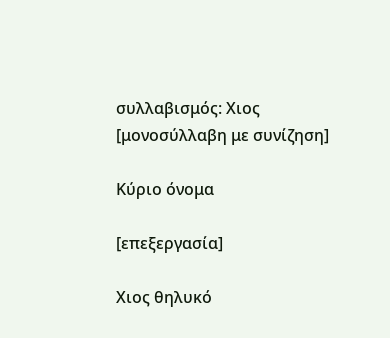συλλαβισμός: Χιος [μονοσύλλαβη με συνίζηση]

Κύριο όνομα

[επεξεργασία]

Χιος θηλυκό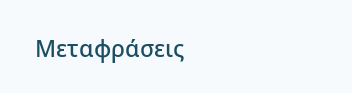Μεταφράσεις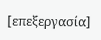[επεξεργασία]